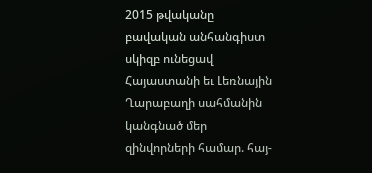2015 թվականը բավական անհանգիստ սկիզբ ունեցավ Հայաստանի եւ Լեռնային Ղարաբաղի սահմանին կանգնած մեր զինվորների համար. հայ-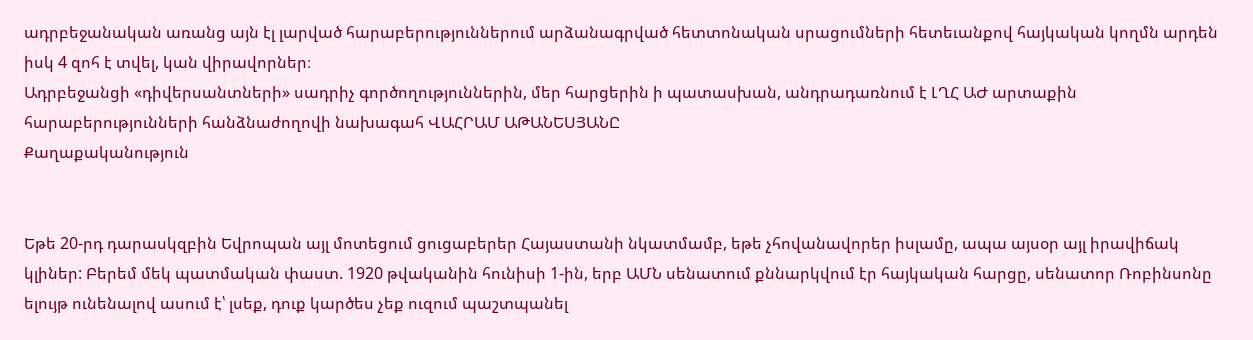ադրբեջանական առանց այն էլ լարված հարաբերություններում արձանագրված հետտոնական սրացումների հետեւանքով հայկական կողմն արդեն իսկ 4 զոհ է տվել, կան վիրավորներ։
Ադրբեջանցի «դիվերսանտների» սադրիչ գործողություններին, մեր հարցերին ի պատասխան, անդրադառնում է ԼՂՀ ԱԺ արտաքին հարաբերությունների հանձնաժողովի նախագահ ՎԱՀՐԱՄ ԱԹԱՆԵՍՅԱՆԸ
Քաղաքականություն


Եթե 20-րդ դարասկզբին Եվրոպան այլ մոտեցում ցուցաբերեր Հայաստանի նկատմամբ, եթե չհովանավորեր իսլամը, ապա այսօր այլ իրավիճակ կլիներ: Բերեմ մեկ պատմական փաստ. 1920 թվականին հունիսի 1-ին, երբ ԱՄՆ սենատում քննարկվում էր հայկական հարցը, սենատոր Ռոբինսոնը ելույթ ունենալով ասում է՝ լսեք, դուք կարծես չեք ուզում պաշտպանել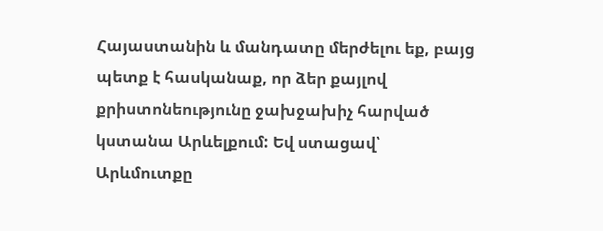Հայաստանին և մանդատը մերժելու եք, բայց պետք է հասկանաք, որ ձեր քայլով քրիստոնեությունը ջախջախիչ հարված կստանա Արևելքում: Եվ ստացավ՝ Արևմուտքը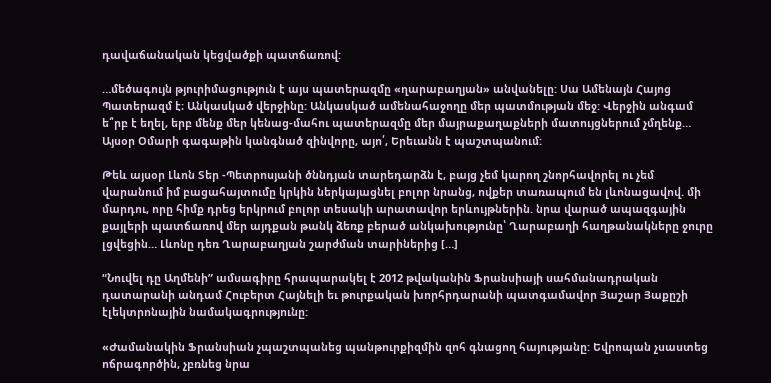դավաճանական կեցվածքի պատճառով:

…մեծագույն թյուրիմացություն է այս պատերազմը «ղարաբաղյան» անվանելը: Սա Ամենայն Հայոց Պատերազմ է։ Անկասկած վերջինը: Անկասկած ամենահաջողը մեր պատմության մեջ: Վերջին անգամ ե՞րբ է եղել, երբ մենք մեր կենաց-մահու պատերազմը մեր մայրաքաղաքների մատույցներում չմղենք… Այսօր Օմարի գագաթին կանգնած զինվորը, այո՛, Երեւանն է պաշտպանում:

Թեև այսօր Լևոն Տեր -Պետրոսյանի ծննդյան տարեդարձն է, բայց չեմ կարող շնորհավորել ու չեմ վարանում իմ բացահայտումը կրկին ներկայացնել բոլոր նրանց, ովքեր տառապում են լևոնացավով. մի մարդու, որը հիմք դրեց երկրում բոլոր տեսակի արատավոր երևույթներին. նրա վարած ապազգային քայլերի պատճառով մեր այդքան թանկ ձեռք բերած անկախությունը՝ Ղարաբաղի հաղթանակները ջուրը լցվեցին… Լևոնը դեռ Ղարաբաղյան շարժման տարիներից […]

“Նուվել դը Աղմենի” ամսագիրը հրապարակել է 2012 թվականին Ֆրանսիայի սահմանադրական դատարանի անդամ Հուբերտ Հայնելի եւ թուրքական խորհրդարանի պատգամավոր Յաշար Յաքըշի էլեկտրոնային նամակագրությունը:

«Ժամանակին Ֆրանսիան չպաշտպանեց պանթուրքիզմին զոհ գնացող հայությանը: Եվրոպան չսաստեց ոճրագործին, չբռնեց նրա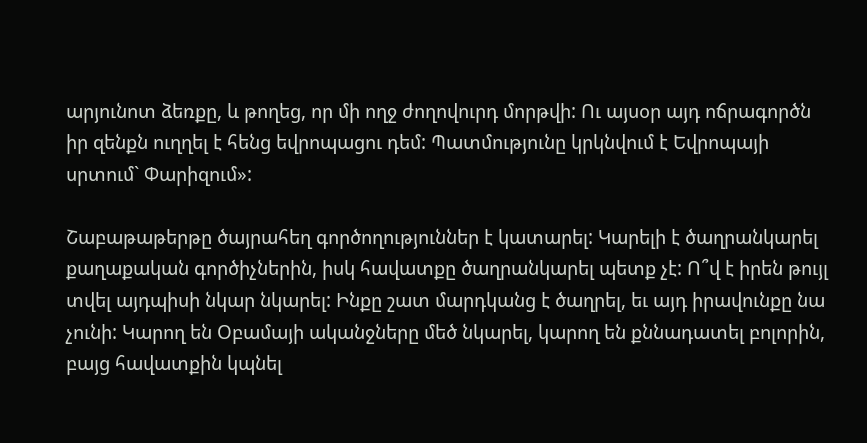արյունոտ ձեռքը, և թողեց, որ մի ողջ ժողովուրդ մորթվի: Ու այսօր այդ ոճրագործն իր զենքն ուղղել է հենց եվրոպացու դեմ: Պատմությունը կրկնվում է Եվրոպայի սրտում` Փարիզում»:

Շաբաթաթերթը ծայրահեղ գործողություններ է կատարել: Կարելի է ծաղրանկարել քաղաքական գործիչներին, իսկ հավատքը ծաղրանկարել պետք չէ: Ո՞վ է իրեն թույլ տվել այդպիսի նկար նկարել: Ինքը շատ մարդկանց է ծաղրել, եւ այդ իրավունքը նա չունի: Կարող են Օբամայի ականջները մեծ նկարել, կարող են քննադատել բոլորին, բայց հավատքին կպնել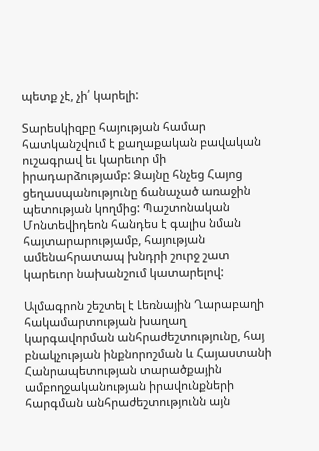պետք չէ, չի՛ կարելի:

Տարեսկիզբը հայության համար հատկանշվում է քաղաքական բավական ուշագրավ եւ կարեւոր մի իրադարձությամբ: Ձայնը հնչեց Հայոց ցեղասպանությունը ճանաչած առաջին պետության կողմից: Պաշտոնական Մոնտեվիդեոն հանդես է գալիս նման հայտարարությամբ, հայության ամենահրատապ խնդրի շուրջ շատ կարեւոր նախանշում կատարելով:

Ալմագրոն շեշտել է Լեռնային Ղարաբաղի հակամարտության խաղաղ կարգավորման անհրաժեշտությունը, հայ բնակչության ինքնորոշման և Հայաստանի Հանրապետության տարածքային ամբողջականության իրավունքների հարգման անհրաժեշտությունն այն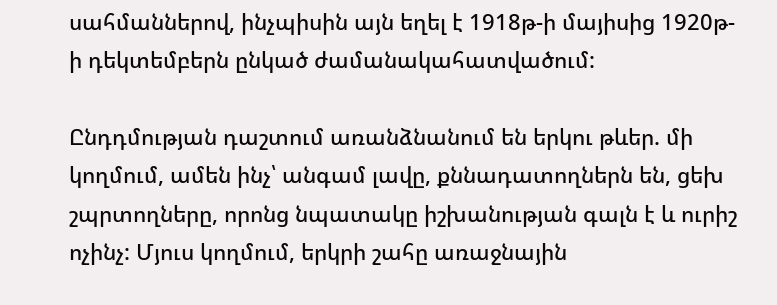սահմաններով, ինչպիսին այն եղել է 1918թ-ի մայիսից 1920թ-ի դեկտեմբերն ընկած ժամանակահատվածում:

Ընդդմության դաշտում առանձնանում են երկու թևեր. մի կողմում, ամեն ինչ՝ անգամ լավը, քննադատողներն են, ցեխ շպրտողները, որոնց նպատակը իշխանության գալն է և ուրիշ ոչինչ: Մյուս կողմում, երկրի շահը առաջնային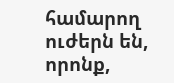համարող ուժերն են, որոնք,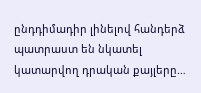ընդդիմադիր լինելով հանդերձ պատրաստ են նկատել կատարվող դրական քայլերը…